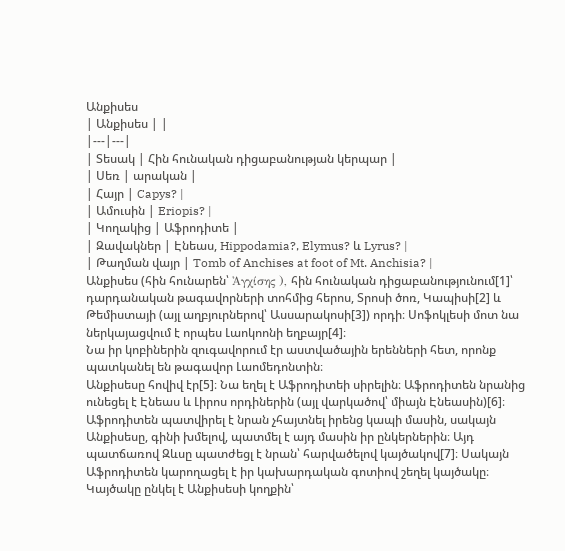Անքիսես
| Անքիսես | |
|---|---|
| Տեսակ | Հին հունական դիցաբանության կերպար |
| Սեռ | արական |
| Հայր | Capys? |
| Ամուսին | Eriopis? |
| Կողակից | Աֆրոդիտե |
| Զավակներ | Էնեաս, Hippodamia?, Elymus? և Lyrus? |
| Թաղման վայր | Tomb of Anchises at foot of Mt. Anchisia? |
Անքիսես (հին հունարեն՝ Ἀγχίσης ), հին հունական դիցաբանությունում[1]՝ դարդանական թագավորների տոհմից հերոս, Տրոսի ծոռ, Կապիսի[2] և Թեմիստայի (այլ աղբյուրներով՝ Ասսարակոսի[3]) որդի։ Սոֆոկլեսի մոտ նա ներկայացվում է որպես Լաոկոոնի եղբայր[4]։
Նա իր կոբիներին զուգավորում էր աստվածային երենների հետ, որոնք պատկանել են թագավոր Լաոմեդոնտին։
Անքիսեսը հովիվ էր[5]։ Նա եղել է Աֆրոդիտեի սիրելին։ Աֆրոդիտեն նրանից ունեցել է Էնեաս և Լիրոս որդիներին (այլ վարկածով՝ միայն Էնեասին)[6]։ Աֆրոդիտեն պատվիրել է նրան չհայտնել իրենց կապի մասին, սակայն Անքիսեսը, գինի խմելով, պատմել է այդ մասին իր ընկերներին։ Այդ պատճառով Զևսը պատժեցլ է նրան՝ հարվածելով կայծակով[7]։ Սակայն Աֆրոդիտեն կարողացել է իր կախարդական գոտիով շեղել կայծակը։ Կայծակը ընկել է Անքիսեսի կողքին՝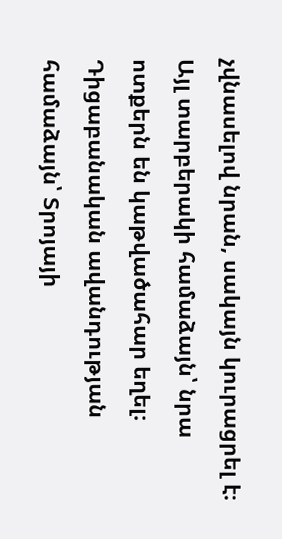չվնասելով նրան, սակայն կուրացրել է։ Այլ տարբերակի համաձայն՝ նրա ոտքերն են կաթվածահար եղել։
Դիցաբանական ավանդության համաձայն՝ Տրոյայի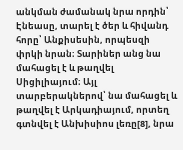անկման ժամանակ նրա որդին՝ Էնեասը, տարել է ծեր և հիվանդ հորը՝ Անքիսեսին, որպեսզի փրկի նրան։ Տարիներ անց նա մահացել է և թաղվել Սիցիլիայում։ Այլ տարբերակներով՝ նա մահացել և թաղվել է Արկադիայում, որտեղ գտնվել է Անխիսիոս լեռը[8], նրա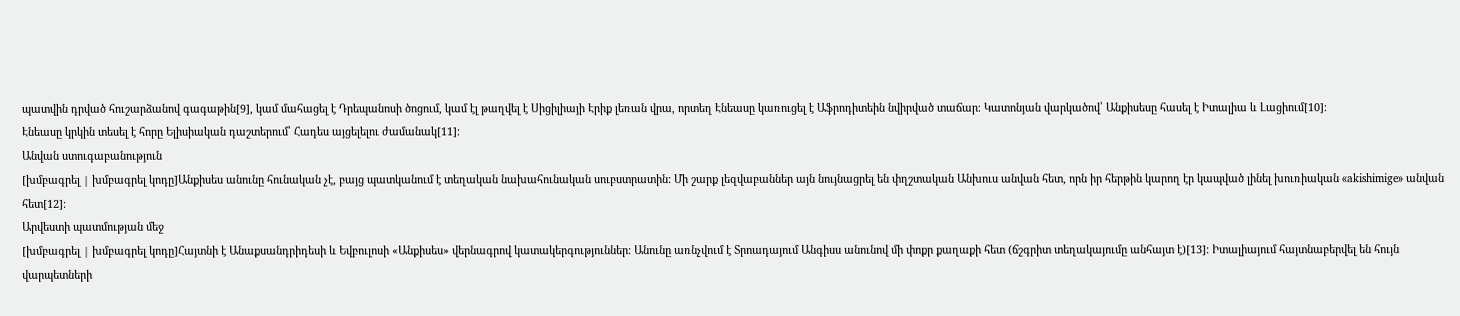պատվին դրված հուշարձանով գագաթին[9], կամ մահացել է Դրեպանոսի ծոցում, կամ էլ թաղվել է Սիցիլիայի Էրիք լեռան վրա, որտեղ Էնեասը կառուցել է Աֆրոդիտեին նվիրված տաճար։ Կատոնյան վարկածով՝ Անքիսեսը հասել է Իտալիա և Լացիում[10]։
Էնեասը կրկին տեսել է հորը Ելիսիական դաշտերում՝ Հադես այցելելու ժամանակ[11]։
Անվան ստուգաբանություն
[խմբագրել | խմբագրել կոդը]Անքիսես անունը հունական չէ, բայց պատկանում է տեղական նախահունական սուբստրատին: Մի շարք լեզվաբաններ այն նույնացրել են փղշտական Անխուս անվան հետ, որն իր հերթին կարող էր կապված լինել խուռիական «akishimige» անվան հետ[12]։
Արվեստի պատմության մեջ
[խմբագրել | խմբագրել կոդը]Հայտնի է Անաքսանդրիդեսի և Եվբուլոսի «Անքիսես» վերնագրով կատակերգություններ։ Անունը առնչվում է Տրոադայում Անգիսս անունով մի փոքր քաղաքի հետ (ճշգրիտ տեղակայումը անհայտ է)[13]։ Իտալիայում հայտնաբերվել են հույն վարպետների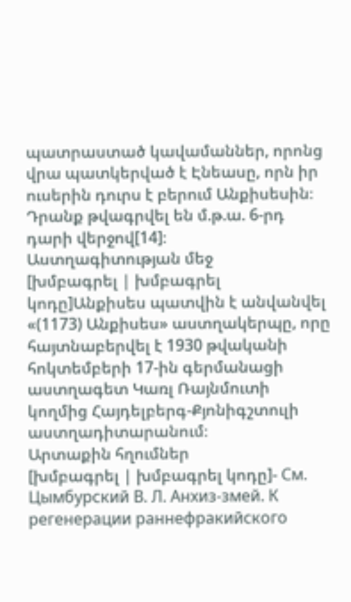պատրաստած կավամաններ, որոնց վրա պատկերված է Էնեասը, որն իր ուսերին դուրս է բերում Անքիսեսին։ Դրանք թվագրվել են մ.թ.ա. 6-րդ դարի վերջով[14]։
Աստղագիտության մեջ
[խմբագրել | խմբագրել կոդը]Անքիսես պատվին է անվանվել «(1173) Անքիսես» աստղակերպը, որը հայտնաբերվել է 1930 թվականի հոկտեմբերի 17-ին գերմանացի աստղագետ Կառլ Ռայնմուտի կողմից Հայդելբերգ-Քյոնիգշտուլի աստղադիտարանում։
Արտաքին հղումներ
[խմբագրել | խմբագրել կոդը]- См. Цымбурский В. Л. Анхиз-змей. К регенерации раннефракийского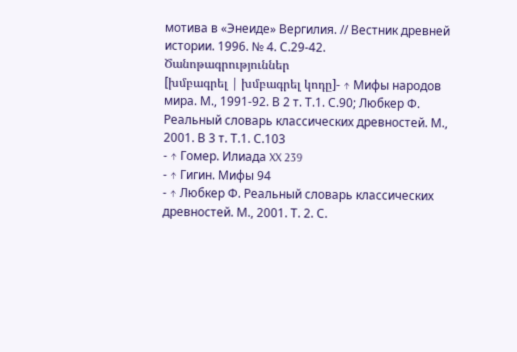мотива в «Энеиде» Вергилия. // Вестник древней истории. 1996. № 4. С.29-42.
Ծանոթագրություններ
[խմբագրել | խմբագրել կոդը]- ↑ Мифы народов мира. М., 1991-92. В 2 т. Т.1. С.90; Любкер Ф. Реальный словарь классических древностей. М., 2001. В 3 т. Т.1. С.103
- ↑ Гомер. Илиада XX 239
- ↑ Гигин. Мифы 94
- ↑ Любкер Ф. Реальный словарь классических древностей. М., 2001. Т. 2. С.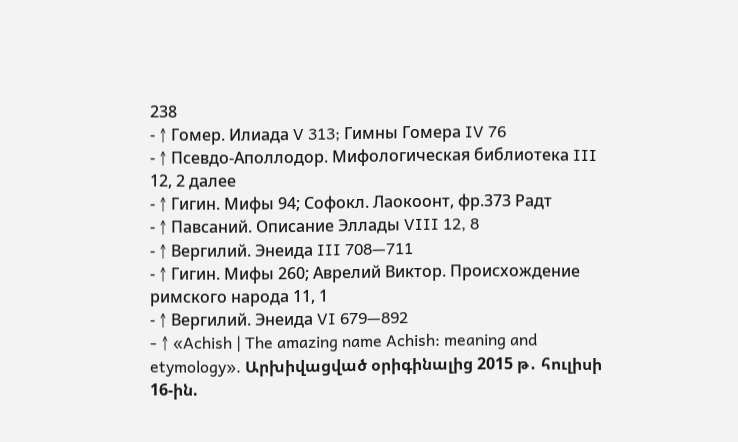238
- ↑ Гомер. Илиада V 313; Гимны Гомера IV 76
- ↑ Псевдо-Аполлодор. Мифологическая библиотека III 12, 2 далее
- ↑ Гигин. Мифы 94; Софокл. Лаокоонт, фр.373 Радт
- ↑ Павсаний. Описание Эллады VIII 12, 8
- ↑ Вергилий. Энеида III 708—711
- ↑ Гигин. Мифы 260; Аврелий Виктор. Происхождение римского народа 11, 1
- ↑ Вергилий. Энеида VI 679—892
- ↑ «Achish | The amazing name Achish: meaning and etymology». Արխիվացված օրիգինալից 2015 թ․ հուլիսի 16-ին.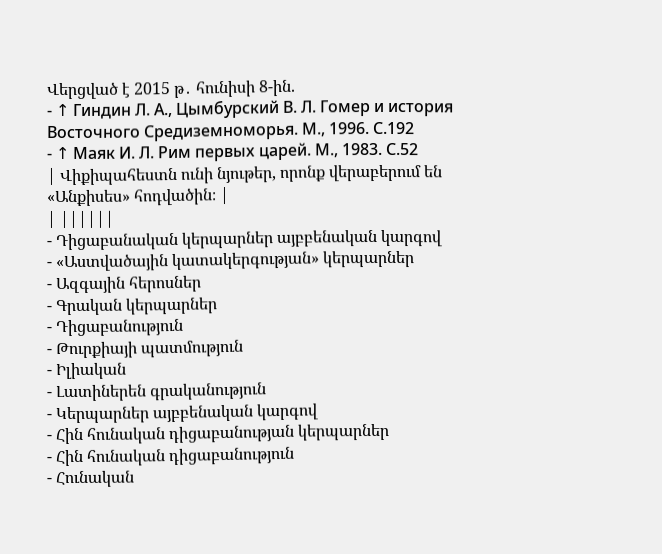Վերցված է 2015 թ․ հունիսի 8-ին.
- ↑ Гиндин Л. А., Цымбурский В. Л. Гомер и история Восточного Средиземноморья. М., 1996. С.192
- ↑ Маяк И. Л. Рим первых царей. М., 1983. С.52
| Վիքիպահեստն ունի նյութեր, որոնք վերաբերում են «Անքիսես» հոդվածին։ |
| ||||||
- Դիցաբանական կերպարներ այբբենական կարգով
- «Աստվածային կատակերգության» կերպարներ
- Ազգային հերոսներ
- Գրական կերպարներ
- Դիցաբանություն
- Թուրքիայի պատմություն
- Իլիական
- Լատիներեն գրականություն
- Կերպարներ այբբենական կարգով
- Հին հունական դիցաբանության կերպարներ
- Հին հունական դիցաբանություն
- Հունական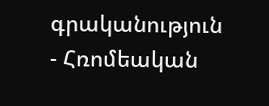գրականություն
- Հռոմեական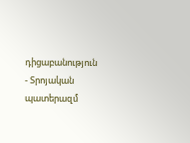դիցաբանություն
- Տրոյական պատերազմ